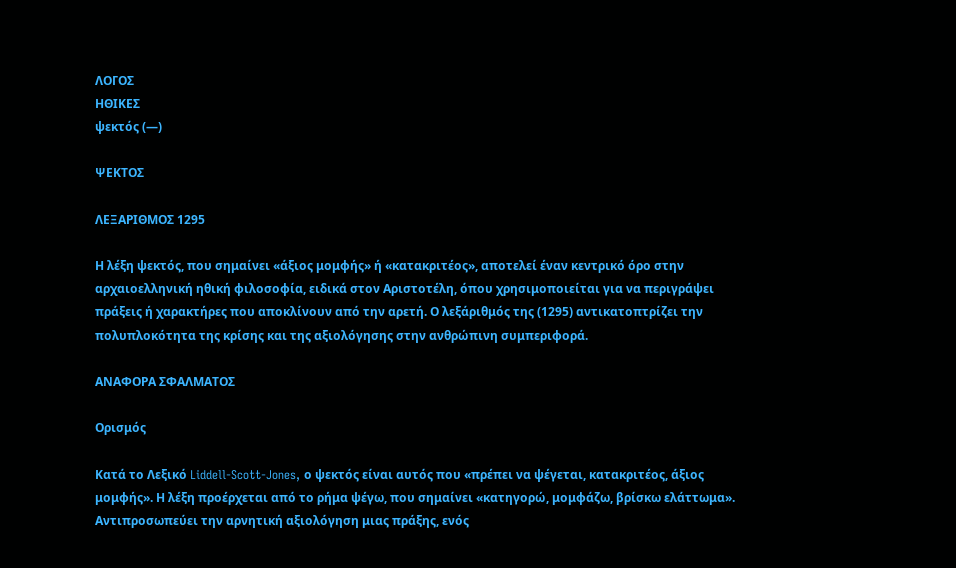ΛΟΓΟΣ
ΗΘΙΚΕΣ
ψεκτός (—)

ΨΕΚΤΟΣ

ΛΕΞΑΡΙΘΜΟΣ 1295

Η λέξη ψεκτός, που σημαίνει «άξιος μομφής» ή «κατακριτέος», αποτελεί έναν κεντρικό όρο στην αρχαιοελληνική ηθική φιλοσοφία, ειδικά στον Αριστοτέλη, όπου χρησιμοποιείται για να περιγράψει πράξεις ή χαρακτήρες που αποκλίνουν από την αρετή. Ο λεξάριθμός της (1295) αντικατοπτρίζει την πολυπλοκότητα της κρίσης και της αξιολόγησης στην ανθρώπινη συμπεριφορά.

ΑΝΑΦΟΡΑ ΣΦΑΛΜΑΤΟΣ

Ορισμός

Κατά το Λεξικό Liddell-Scott-Jones, ο ψεκτός είναι αυτός που «πρέπει να ψέγεται, κατακριτέος, άξιος μομφής». Η λέξη προέρχεται από το ρήμα ψέγω, που σημαίνει «κατηγορώ, μομφάζω, βρίσκω ελάττωμα». Αντιπροσωπεύει την αρνητική αξιολόγηση μιας πράξης, ενός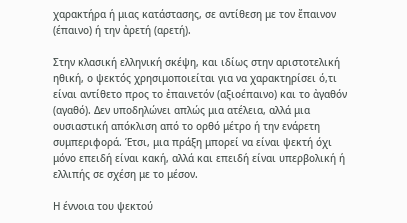χαρακτήρα ή μιας κατάστασης, σε αντίθεση με τον ἔπαινον (έπαινο) ή την ἀρετή (αρετή).

Στην κλασική ελληνική σκέψη, και ιδίως στην αριστοτελική ηθική, ο ψεκτός χρησιμοποιείται για να χαρακτηρίσει ό,τι είναι αντίθετο προς το ἐπαινετόν (αξιοέπαινο) και το ἀγαθόν (αγαθό). Δεν υποδηλώνει απλώς μια ατέλεια, αλλά μια ουσιαστική απόκλιση από το ορθό μέτρο ή την ενάρετη συμπεριφορά. Έτσι, μια πράξη μπορεί να είναι ψεκτή όχι μόνο επειδή είναι κακή, αλλά και επειδή είναι υπερβολική ή ελλιπής σε σχέση με το μέσον.

Η έννοια του ψεκτού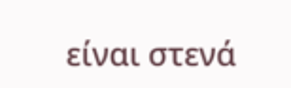είναι στενά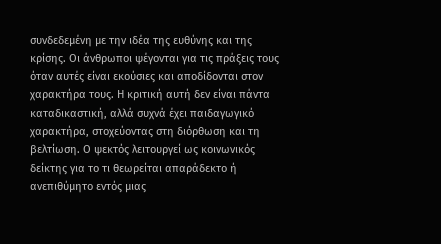συνδεδεμένη με την ιδέα της ευθύνης και της κρίσης. Οι άνθρωποι ψέγονται για τις πράξεις τους όταν αυτές είναι εκούσιες και αποδίδονται στον χαρακτήρα τους. Η κριτική αυτή δεν είναι πάντα καταδικαστική, αλλά συχνά έχει παιδαγωγικό χαρακτήρα, στοχεύοντας στη διόρθωση και τη βελτίωση. Ο ψεκτός λειτουργεί ως κοινωνικός δείκτης για το τι θεωρείται απαράδεκτο ή ανεπιθύμητο εντός μιας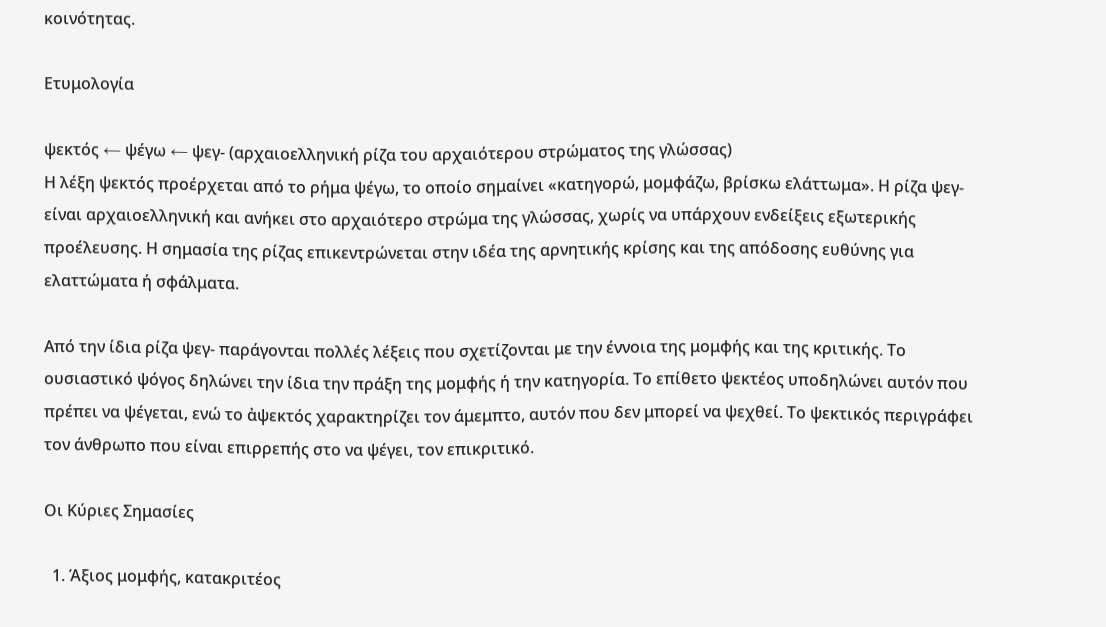κοινότητας.

Ετυμολογία

ψεκτός ← ψέγω ← ψεγ- (αρχαιοελληνική ρίζα του αρχαιότερου στρώματος της γλώσσας)
Η λέξη ψεκτός προέρχεται από το ρήμα ψέγω, το οποίο σημαίνει «κατηγορώ, μομφάζω, βρίσκω ελάττωμα». Η ρίζα ψεγ- είναι αρχαιοελληνική και ανήκει στο αρχαιότερο στρώμα της γλώσσας, χωρίς να υπάρχουν ενδείξεις εξωτερικής προέλευσης. Η σημασία της ρίζας επικεντρώνεται στην ιδέα της αρνητικής κρίσης και της απόδοσης ευθύνης για ελαττώματα ή σφάλματα.

Από την ίδια ρίζα ψεγ- παράγονται πολλές λέξεις που σχετίζονται με την έννοια της μομφής και της κριτικής. Το ουσιαστικό ψόγος δηλώνει την ίδια την πράξη της μομφής ή την κατηγορία. Το επίθετο ψεκτέος υποδηλώνει αυτόν που πρέπει να ψέγεται, ενώ το ἀψεκτός χαρακτηρίζει τον άμεμπτο, αυτόν που δεν μπορεί να ψεχθεί. Το ψεκτικός περιγράφει τον άνθρωπο που είναι επιρρεπής στο να ψέγει, τον επικριτικό.

Οι Κύριες Σημασίες

  1. Άξιος μομφής, κατακριτέος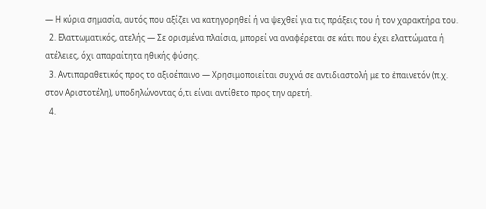— Η κύρια σημασία, αυτός που αξίζει να κατηγορηθεί ή να ψεχθεί για τις πράξεις του ή τον χαρακτήρα του.
  2. Ελαττωματικός, ατελής — Σε ορισμένα πλαίσια, μπορεί να αναφέρεται σε κάτι που έχει ελαττώματα ή ατέλειες, όχι απαραίτητα ηθικής φύσης.
  3. Αντιπαραθετικός προς το αξιοέπαινο — Χρησιμοποιείται συχνά σε αντιδιαστολή με το ἐπαινετόν (π.χ. στον Αριστοτέλη), υποδηλώνοντας ό,τι είναι αντίθετο προς την αρετή.
  4.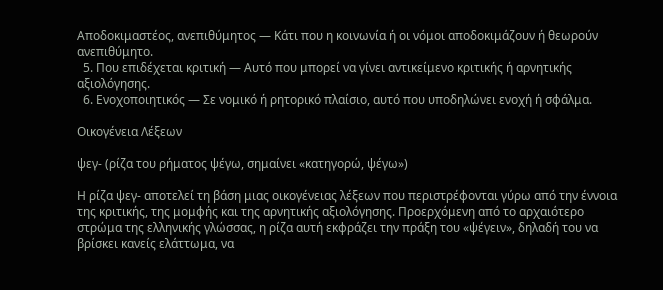Αποδοκιμαστέος, ανεπιθύμητος — Κάτι που η κοινωνία ή οι νόμοι αποδοκιμάζουν ή θεωρούν ανεπιθύμητο.
  5. Που επιδέχεται κριτική — Αυτό που μπορεί να γίνει αντικείμενο κριτικής ή αρνητικής αξιολόγησης.
  6. Ενοχοποιητικός — Σε νομικό ή ρητορικό πλαίσιο, αυτό που υποδηλώνει ενοχή ή σφάλμα.

Οικογένεια Λέξεων

ψεγ- (ρίζα του ρήματος ψέγω, σημαίνει «κατηγορώ, ψέγω»)

Η ρίζα ψεγ- αποτελεί τη βάση μιας οικογένειας λέξεων που περιστρέφονται γύρω από την έννοια της κριτικής, της μομφής και της αρνητικής αξιολόγησης. Προερχόμενη από το αρχαιότερο στρώμα της ελληνικής γλώσσας, η ρίζα αυτή εκφράζει την πράξη του «ψέγειν», δηλαδή του να βρίσκει κανείς ελάττωμα, να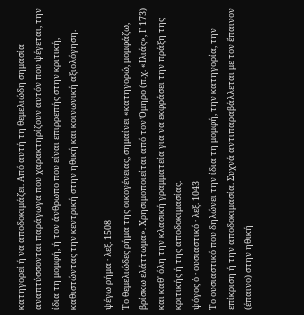κατηγορεί ή να αποδοκιμάζει. Από αυτή τη θεμελιώδη σημασία αναπτύσσονται παράγωγα που χαρακτηρίζουν αυτόν που ψέγεται, την ίδια τη μομφή, ή τον άνθρωπο που είναι επιρρεπής στην κριτική, καθιστώντας την κεντρική στην ηθική και κοινωνική αξιολόγηση.

ψέγω ρήμα · λεξ. 1508
Το θεμελιώδες ρήμα της οικογένειας, σημαίνει «κατηγορώ, μομφάζω, βρίσκω ελάττωμα». Χρησιμοποιείται από τον Όμηρο (π.χ. «Ιλιάς», Γ 173) και καθ' όλη την κλασική γραμματεία για να εκφράσει την πράξη της κριτικής ή της αποδοκιμασίας.
ψόγος ὁ · ουσιαστικό · λεξ. 1043
Το ουσιαστικό που δηλώνει την ίδια τη μομφή, την κατηγορία, την επίκριση ή την αποδοκιμασία. Συχνά αντιπαραβάλλεται με τον ἔπαινον (έπαινο) στην ηθική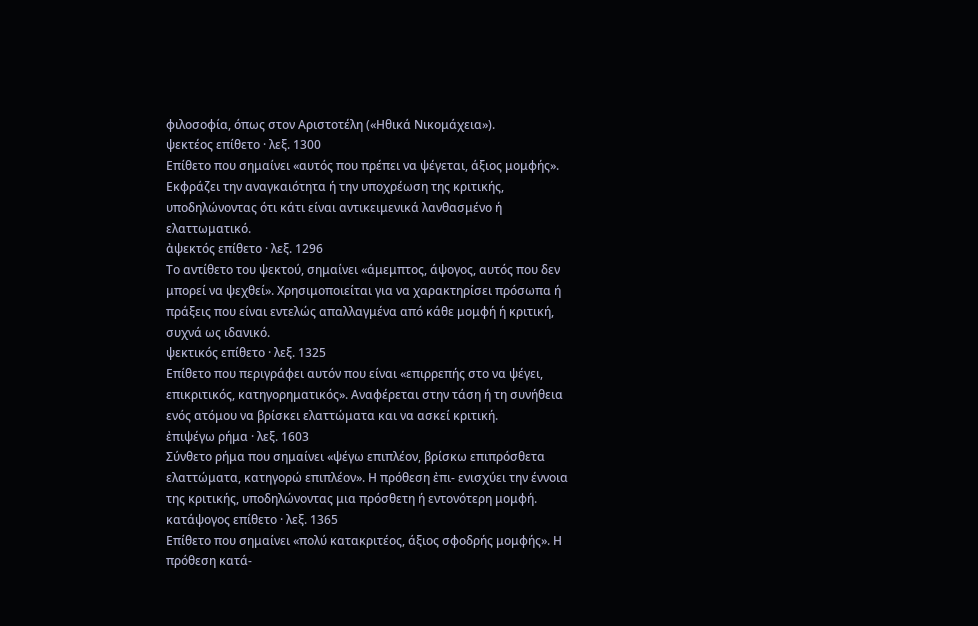φιλοσοφία, όπως στον Αριστοτέλη («Ηθικά Νικομάχεια»).
ψεκτέος επίθετο · λεξ. 1300
Επίθετο που σημαίνει «αυτός που πρέπει να ψέγεται, άξιος μομφής». Εκφράζει την αναγκαιότητα ή την υποχρέωση της κριτικής, υποδηλώνοντας ότι κάτι είναι αντικειμενικά λανθασμένο ή ελαττωματικό.
ἀψεκτός επίθετο · λεξ. 1296
Το αντίθετο του ψεκτού, σημαίνει «άμεμπτος, άψογος, αυτός που δεν μπορεί να ψεχθεί». Χρησιμοποιείται για να χαρακτηρίσει πρόσωπα ή πράξεις που είναι εντελώς απαλλαγμένα από κάθε μομφή ή κριτική, συχνά ως ιδανικό.
ψεκτικός επίθετο · λεξ. 1325
Επίθετο που περιγράφει αυτόν που είναι «επιρρεπής στο να ψέγει, επικριτικός, κατηγορηματικός». Αναφέρεται στην τάση ή τη συνήθεια ενός ατόμου να βρίσκει ελαττώματα και να ασκεί κριτική.
ἐπιψέγω ρήμα · λεξ. 1603
Σύνθετο ρήμα που σημαίνει «ψέγω επιπλέον, βρίσκω επιπρόσθετα ελαττώματα, κατηγορώ επιπλέον». Η πρόθεση ἐπι- ενισχύει την έννοια της κριτικής, υποδηλώνοντας μια πρόσθετη ή εντονότερη μομφή.
κατάψογος επίθετο · λεξ. 1365
Επίθετο που σημαίνει «πολύ κατακριτέος, άξιος σφοδρής μομφής». Η πρόθεση κατά-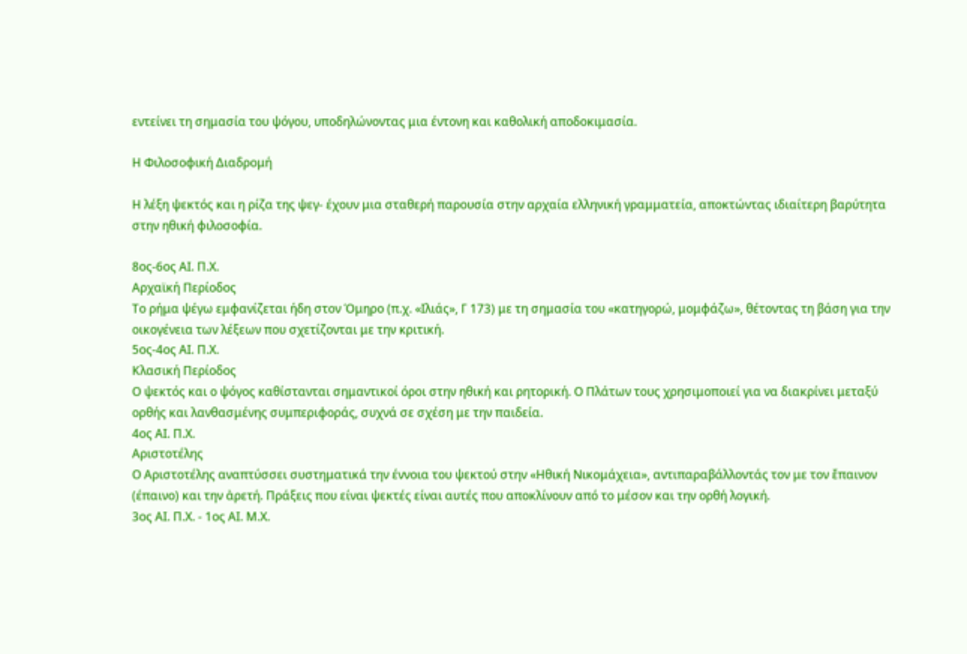εντείνει τη σημασία του ψόγου, υποδηλώνοντας μια έντονη και καθολική αποδοκιμασία.

Η Φιλοσοφική Διαδρομή

Η λέξη ψεκτός και η ρίζα της ψεγ- έχουν μια σταθερή παρουσία στην αρχαία ελληνική γραμματεία, αποκτώντας ιδιαίτερη βαρύτητα στην ηθική φιλοσοφία.

8ος-6ος ΑΙ. Π.Χ.
Αρχαϊκή Περίοδος
Το ρήμα ψέγω εμφανίζεται ήδη στον Όμηρο (π.χ. «Ιλιάς», Γ 173) με τη σημασία του «κατηγορώ, μομφάζω», θέτοντας τη βάση για την οικογένεια των λέξεων που σχετίζονται με την κριτική.
5ος-4ος ΑΙ. Π.Χ.
Κλασική Περίοδος
Ο ψεκτός και ο ψόγος καθίστανται σημαντικοί όροι στην ηθική και ρητορική. Ο Πλάτων τους χρησιμοποιεί για να διακρίνει μεταξύ ορθής και λανθασμένης συμπεριφοράς, συχνά σε σχέση με την παιδεία.
4ος ΑΙ. Π.Χ.
Αριστοτέλης
Ο Αριστοτέλης αναπτύσσει συστηματικά την έννοια του ψεκτού στην «Ηθική Νικομάχεια», αντιπαραβάλλοντάς τον με τον ἔπαινον (έπαινο) και την ἀρετή. Πράξεις που είναι ψεκτές είναι αυτές που αποκλίνουν από το μέσον και την ορθή λογική.
3ος ΑΙ. Π.Χ. - 1ος ΑΙ. Μ.Χ.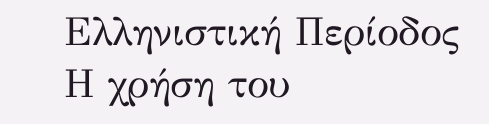Ελληνιστική Περίοδος
Η χρήση του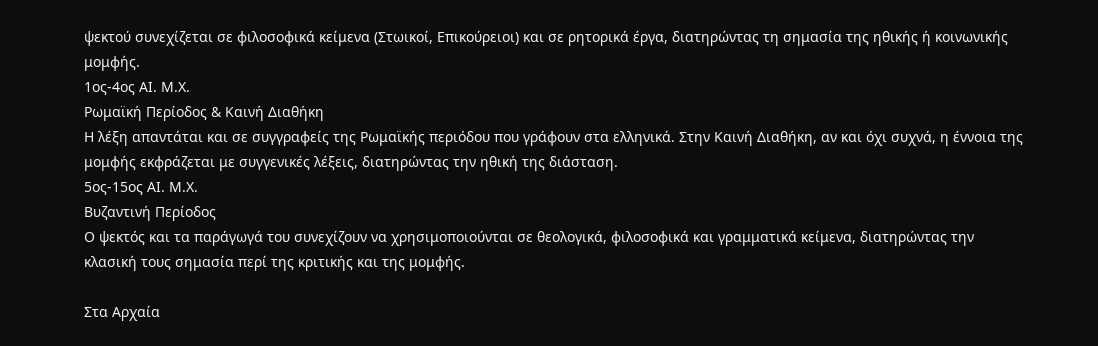ψεκτού συνεχίζεται σε φιλοσοφικά κείμενα (Στωικοί, Επικούρειοι) και σε ρητορικά έργα, διατηρώντας τη σημασία της ηθικής ή κοινωνικής μομφής.
1ος-4ος ΑΙ. Μ.Χ.
Ρωμαϊκή Περίοδος & Καινή Διαθήκη
Η λέξη απαντάται και σε συγγραφείς της Ρωμαϊκής περιόδου που γράφουν στα ελληνικά. Στην Καινή Διαθήκη, αν και όχι συχνά, η έννοια της μομφής εκφράζεται με συγγενικές λέξεις, διατηρώντας την ηθική της διάσταση.
5ος-15ος ΑΙ. Μ.Χ.
Βυζαντινή Περίοδος
Ο ψεκτός και τα παράγωγά του συνεχίζουν να χρησιμοποιούνται σε θεολογικά, φιλοσοφικά και γραμματικά κείμενα, διατηρώντας την κλασική τους σημασία περί της κριτικής και της μομφής.

Στα Αρχαία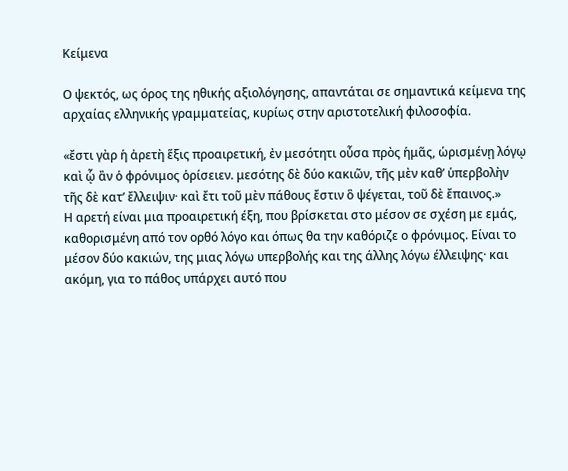Κείμενα

Ο ψεκτός, ως όρος της ηθικής αξιολόγησης, απαντάται σε σημαντικά κείμενα της αρχαίας ελληνικής γραμματείας, κυρίως στην αριστοτελική φιλοσοφία.

«ἔστι γὰρ ἡ ἀρετὴ ἕξις προαιρετική, ἐν μεσότητι οὖσα πρὸς ἡμᾶς, ὡρισμένῃ λόγῳ καὶ ᾧ ἂν ὁ φρόνιμος ὁρίσειεν. μεσότης δὲ δύο κακιῶν, τῆς μὲν καθ’ ὑπερβολὴν τῆς δὲ κατ’ ἔλλειψιν· καὶ ἔτι τοῦ μὲν πάθους ἔστιν ὃ ψέγεται, τοῦ δὲ ἔπαινος.»
Η αρετή είναι μια προαιρετική έξη, που βρίσκεται στο μέσον σε σχέση με εμάς, καθορισμένη από τον ορθό λόγο και όπως θα την καθόριζε ο φρόνιμος. Είναι το μέσον δύο κακιών, της μιας λόγω υπερβολής και της άλλης λόγω έλλειψης· και ακόμη, για το πάθος υπάρχει αυτό που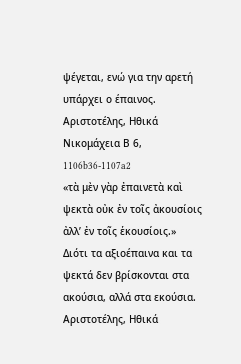ψέγεται, ενώ για την αρετή υπάρχει ο έπαινος.
Αριστοτέλης, Ηθικά Νικομάχεια Β 6, 1106b36-1107a2
«τὰ μὲν γὰρ ἐπαινετὰ καὶ ψεκτὰ οὐκ ἐν τοῖς ἀκουσίοις ἀλλ’ ἐν τοῖς ἑκουσίοις.»
Διότι τα αξιοέπαινα και τα ψεκτά δεν βρίσκονται στα ακούσια, αλλά στα εκούσια.
Αριστοτέλης, Ηθικά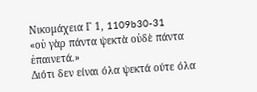Νικομάχεια Γ 1, 1109b30-31
«οὐ γὰρ πάντα ψεκτὰ οὐδὲ πάντα ἐπαινετά.»
Διότι δεν είναι όλα ψεκτά ούτε όλα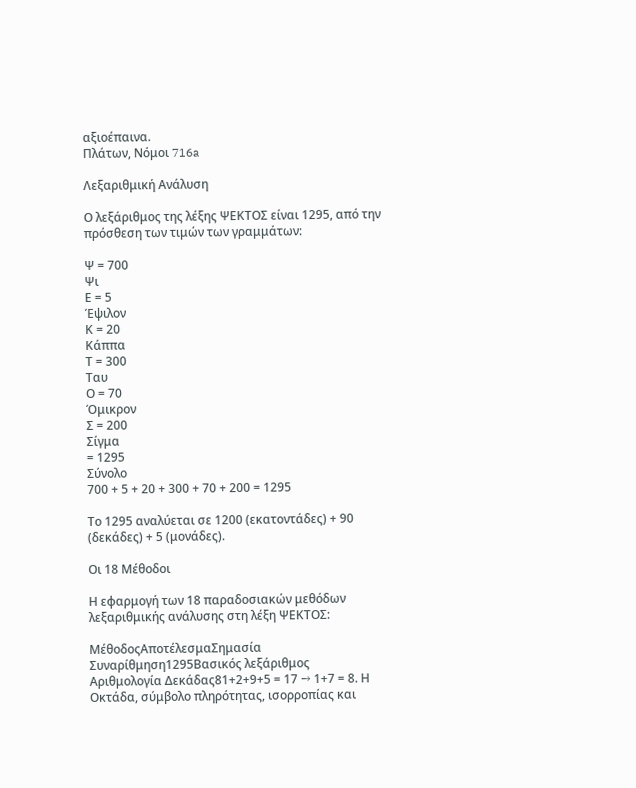αξιοέπαινα.
Πλάτων, Νόμοι 716a

Λεξαριθμική Ανάλυση

Ο λεξάριθμος της λέξης ΨΕΚΤΟΣ είναι 1295, από την πρόσθεση των τιμών των γραμμάτων:

Ψ = 700
Ψι
Ε = 5
Έψιλον
Κ = 20
Κάππα
Τ = 300
Ταυ
Ο = 70
Όμικρον
Σ = 200
Σίγμα
= 1295
Σύνολο
700 + 5 + 20 + 300 + 70 + 200 = 1295

Το 1295 αναλύεται σε 1200 (εκατοντάδες) + 90 (δεκάδες) + 5 (μονάδες).

Οι 18 Μέθοδοι

Η εφαρμογή των 18 παραδοσιακών μεθόδων λεξαριθμικής ανάλυσης στη λέξη ΨΕΚΤΟΣ:

ΜέθοδοςΑποτέλεσμαΣημασία
Συναρίθμηση1295Βασικός λεξάριθμος
Αριθμολογία Δεκάδας81+2+9+5 = 17 → 1+7 = 8. Η Οκτάδα, σύμβολο πληρότητας, ισορροπίας και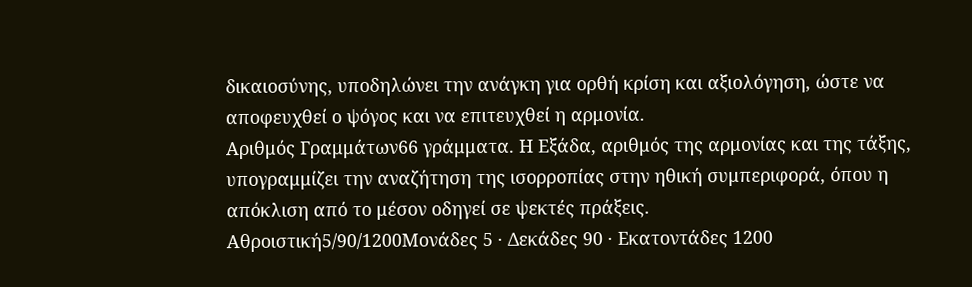δικαιοσύνης, υποδηλώνει την ανάγκη για ορθή κρίση και αξιολόγηση, ώστε να αποφευχθεί ο ψόγος και να επιτευχθεί η αρμονία.
Αριθμός Γραμμάτων66 γράμματα. Η Εξάδα, αριθμός της αρμονίας και της τάξης, υπογραμμίζει την αναζήτηση της ισορροπίας στην ηθική συμπεριφορά, όπου η απόκλιση από το μέσον οδηγεί σε ψεκτές πράξεις.
Αθροιστική5/90/1200Μονάδες 5 · Δεκάδες 90 · Εκατοντάδες 1200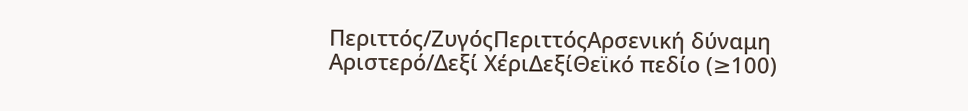Περιττός/ΖυγόςΠεριττόςΑρσενική δύναμη
Αριστερό/Δεξί ΧέριΔεξίΘεϊκό πεδίο (≥100)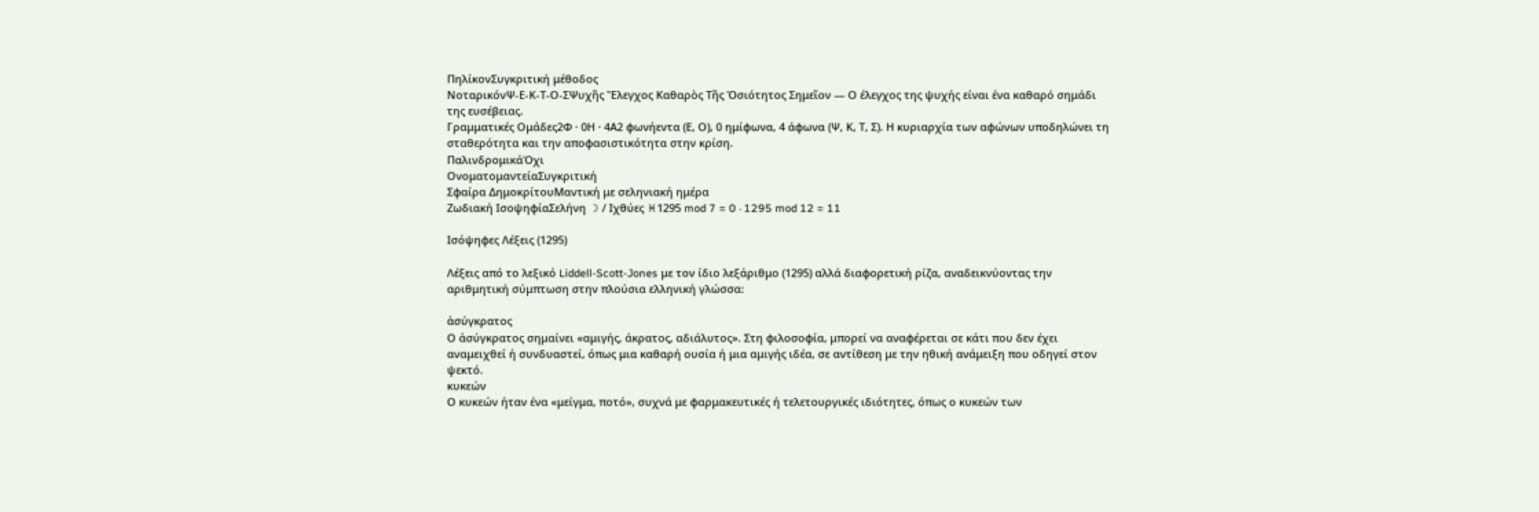ΠηλίκονΣυγκριτική μέθοδος
ΝοταρικόνΨ-Ε-Κ-Τ-Ο-ΣΨυχῆς Ἔλεγχος Καθαρὸς Τῆς Ὁσιότητος Σημεῖον — Ο έλεγχος της ψυχής είναι ένα καθαρό σημάδι της ευσέβειας.
Γραμματικές Ομάδες2Φ · 0Η · 4Α2 φωνήεντα (Ε, Ο), 0 ημίφωνα, 4 άφωνα (Ψ, Κ, Τ, Σ). Η κυριαρχία των αφώνων υποδηλώνει τη σταθερότητα και την αποφασιστικότητα στην κρίση.
ΠαλινδρομικάΌχι
ΟνοματομαντείαΣυγκριτική
Σφαίρα ΔημοκρίτουΜαντική με σεληνιακή ημέρα
Ζωδιακή ΙσοψηφίαΣελήνη ☽ / Ιχθύες ♓1295 mod 7 = 0 · 1295 mod 12 = 11

Ισόψηφες Λέξεις (1295)

Λέξεις από το λεξικό Liddell-Scott-Jones με τον ίδιο λεξάριθμο (1295) αλλά διαφορετική ρίζα, αναδεικνύοντας την αριθμητική σύμπτωση στην πλούσια ελληνική γλώσσα:

ἀσύγκρατος
Ο ἀσύγκρατος σημαίνει «αμιγής, άκρατος, αδιάλυτος». Στη φιλοσοφία, μπορεί να αναφέρεται σε κάτι που δεν έχει αναμειχθεί ή συνδυαστεί, όπως μια καθαρή ουσία ή μια αμιγής ιδέα, σε αντίθεση με την ηθική ανάμειξη που οδηγεί στον ψεκτό.
κυκεών
Ο κυκεών ήταν ένα «μείγμα, ποτό», συχνά με φαρμακευτικές ή τελετουργικές ιδιότητες, όπως ο κυκεών των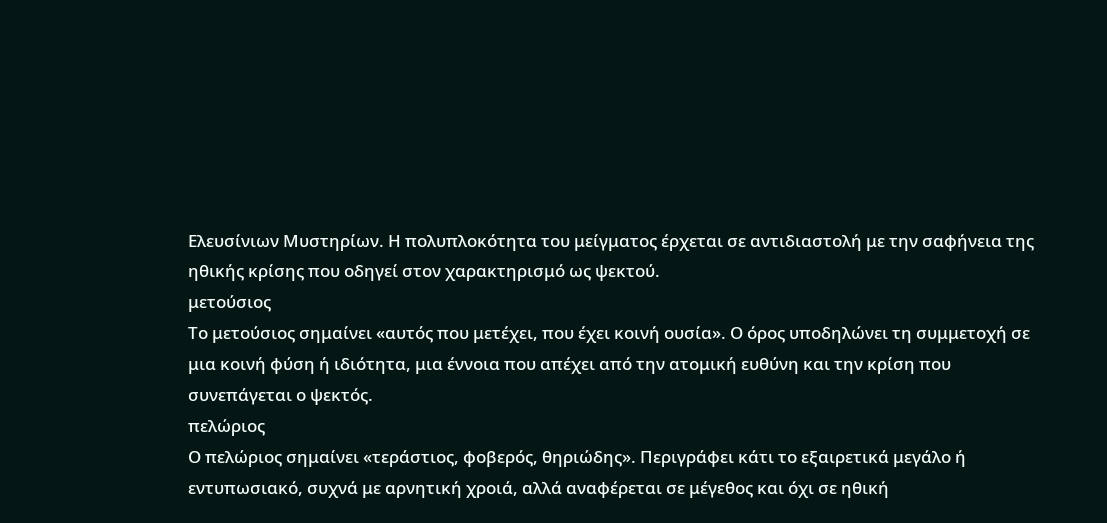Ελευσίνιων Μυστηρίων. Η πολυπλοκότητα του μείγματος έρχεται σε αντιδιαστολή με την σαφήνεια της ηθικής κρίσης που οδηγεί στον χαρακτηρισμό ως ψεκτού.
μετούσιος
Το μετούσιος σημαίνει «αυτός που μετέχει, που έχει κοινή ουσία». Ο όρος υποδηλώνει τη συμμετοχή σε μια κοινή φύση ή ιδιότητα, μια έννοια που απέχει από την ατομική ευθύνη και την κρίση που συνεπάγεται ο ψεκτός.
πελώριος
Ο πελώριος σημαίνει «τεράστιος, φοβερός, θηριώδης». Περιγράφει κάτι το εξαιρετικά μεγάλο ή εντυπωσιακό, συχνά με αρνητική χροιά, αλλά αναφέρεται σε μέγεθος και όχι σε ηθική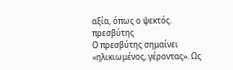αξία, όπως ο ψεκτός.
πρεσβύτης
Ο πρεσβύτης σημαίνει «ηλικιωμένος, γέροντας». Ως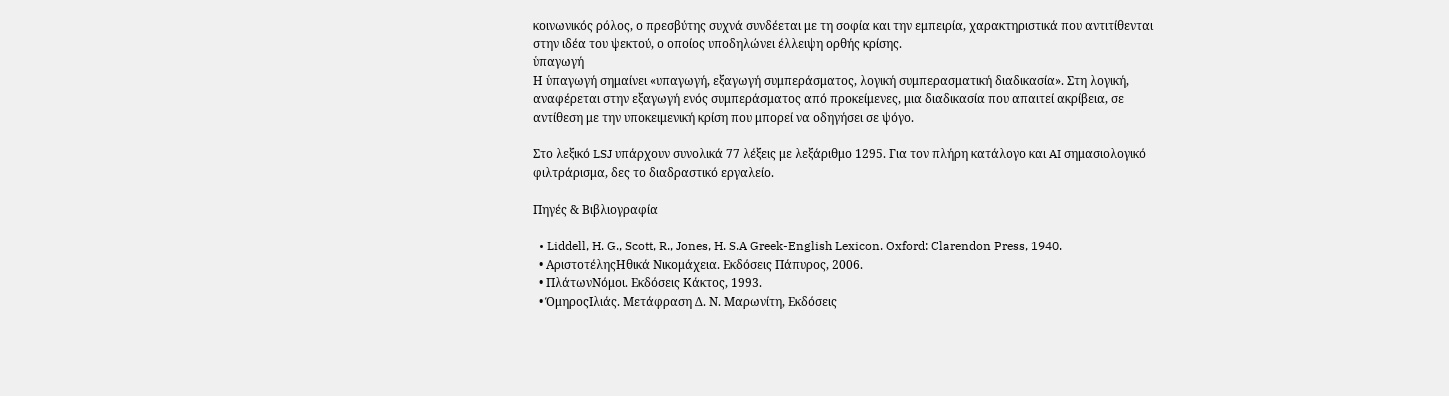κοινωνικός ρόλος, ο πρεσβύτης συχνά συνδέεται με τη σοφία και την εμπειρία, χαρακτηριστικά που αντιτίθενται στην ιδέα του ψεκτού, ο οποίος υποδηλώνει έλλειψη ορθής κρίσης.
ὑπαγωγή
Η ὑπαγωγή σημαίνει «υπαγωγή, εξαγωγή συμπεράσματος, λογική συμπερασματική διαδικασία». Στη λογική, αναφέρεται στην εξαγωγή ενός συμπεράσματος από προκείμενες, μια διαδικασία που απαιτεί ακρίβεια, σε αντίθεση με την υποκειμενική κρίση που μπορεί να οδηγήσει σε ψόγο.

Στο λεξικό LSJ υπάρχουν συνολικά 77 λέξεις με λεξάριθμο 1295. Για τον πλήρη κατάλογο και AI σημασιολογικό φιλτράρισμα, δες το διαδραστικό εργαλείο.

Πηγές & Βιβλιογραφία

  • Liddell, H. G., Scott, R., Jones, H. S.A Greek-English Lexicon. Oxford: Clarendon Press, 1940.
  • ΑριστοτέληςΗθικά Νικομάχεια. Εκδόσεις Πάπυρος, 2006.
  • ΠλάτωνΝόμοι. Εκδόσεις Κάκτος, 1993.
  • ΌμηροςΙλιάς. Μετάφραση Δ. Ν. Μαρωνίτη, Εκδόσεις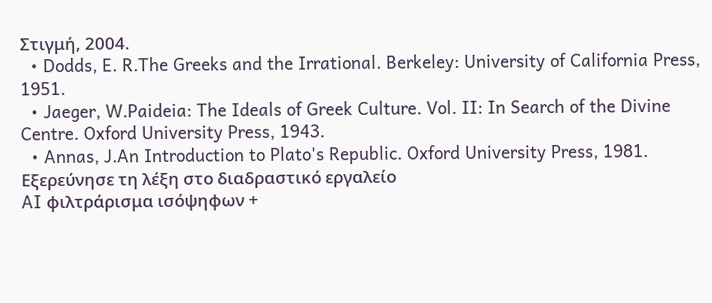Στιγμή, 2004.
  • Dodds, E. R.The Greeks and the Irrational. Berkeley: University of California Press, 1951.
  • Jaeger, W.Paideia: The Ideals of Greek Culture. Vol. II: In Search of the Divine Centre. Oxford University Press, 1943.
  • Annas, J.An Introduction to Plato's Republic. Oxford University Press, 1981.
Εξερεύνησε τη λέξη στο διαδραστικό εργαλείο
AI φιλτράρισμα ισόψηφων +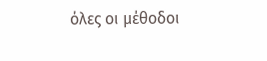όλες οι μέθοδοι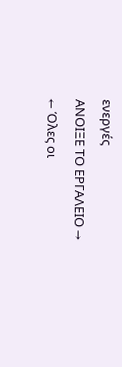ενεργές
ΑΝΟΙΞΕ ΤΟ ΕΡΓΑΛΕΙΟ →
← Όλες οι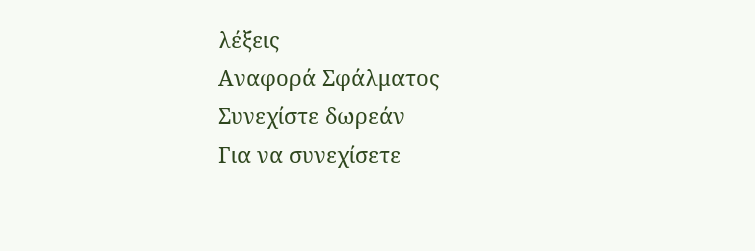λέξεις
Αναφορά Σφάλματος
Συνεχίστε δωρεάν
Για να συνεχίσετε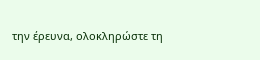την έρευνα, ολοκληρώστε τη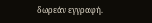δωρεάν εγγραφή.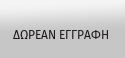ΔΩΡΕΑΝ ΕΓΓΡΑΦΗ